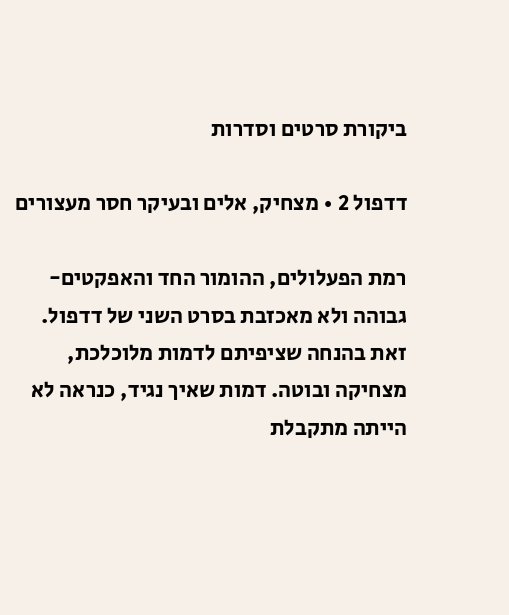ביקורת סרטים וסדרות

דדפול 2 • מצחיק, אלים ובעיקר חסר מעצורים

רמת הפעלולים, ההומור החד והאפקטים- גבוהה ולא מאכזבת בסרט השני של דדפול. זאת בהנחה שציפיתם לדמות מלוכלכת, מצחיקה ובוטה. דמות שאיך נגיד, כנראה לא הייתה מתקבלת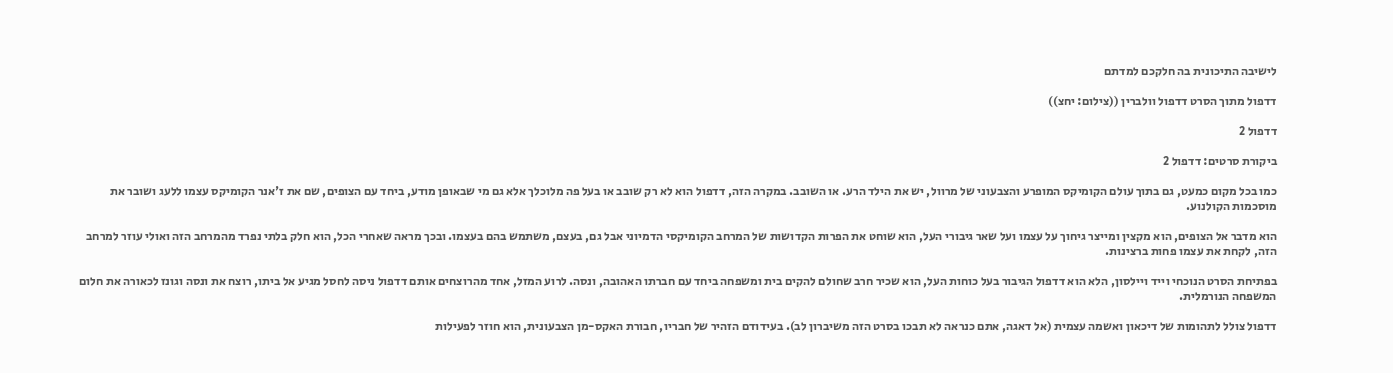לישיבה התיכונית בה חלקכם למדתם

דדפול מתוך הסרט דדפול וולברין ((צילום: יחצ))

דדפול 2

ביקורת סרטים: דדפול 2

כמו בכל מקום כמעט, גם בתוך עולם הקומיקס המופרע והצבעוני של מרוול, יש את הילד הרע. או השובב. במקרה הזה, דדפול הוא לא רק שובב או בעל פה מלוכלך אלא גם מי שבאופן מודע, ביחד עם הצופים, שם את ז'אנר הקומיקס עצמו ללעג ושובר את מוסכמות הקולנוע.

הוא מדבר אל הצופים, הוא מקצין ומייצר גיחוך על עצמו ועל שאר גיבורי העל, הוא שוחט את הפרות הקדושות של המרחב הקומיקסי הדמיוני אבל גם, בעצם, משתמש בהם בעצמו. ובכך מראה שאחרי הכל, הוא חלק בלתי נפרד מהמרחב הזה ואולי עוזר למרחב הזה, לקחת את עצמו פחות ברצינות.

בפתיחת הסרט הנוכחי וייד ויילסון, הלא הוא דדפול הגיבור בעל כוחות העל, הוא שכיר חרב שחולם להקים בית ומשפחה ביחד עם חברתו האהובה, ונסה. לרוע המזל, אחד מהרוצחים אותם דדפול ניסה לחסל מגיע אל ביתו, רוצח את ונסה וגונז לכאורה את חלום המשפחה הנורמלית.

דדפול צולל לתהומות של דיכאון ואשמה עצמית (אל דאגה, אתם כנראה לא תבכו בסרט הזה משיברון לב). בעידודם הזהיר של חבריו, חבורת האקס-מן הצבעונית, הוא חוזר לפעילות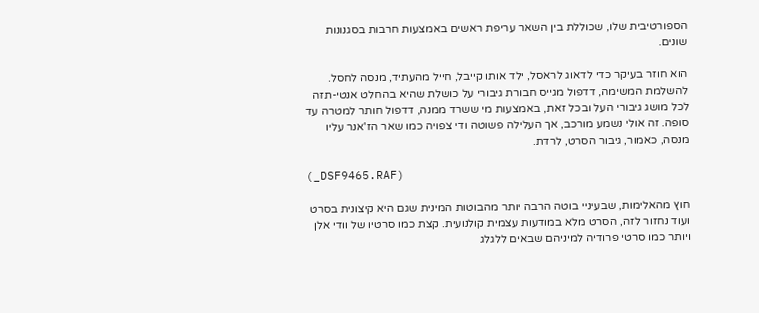הספורטיבית שלו, שכוללת בין השאר עריפת ראשים באמצעות חרבות בסגנונות שונים.

הוא חוזר בעיקר כדי לדאוג לראסל, ילד אותו קייבל, חייל מהעתיד, מנסה לחסל. להשלמת המשימה, דדפול מגייס חבורת גיבורי על כושלת שהיא בהחלט אנטי-תזה לכל מושג גיבורי העל ובכל זאת, באמצעות מי ששרד ממנה, דדפול חותר למטרה עד סופה. זה אולי נשמע מורכב, אך העלילה פשוטה ודי צפויה כמו שאר הז'אנר עליו מנסה, כאמור, גיבור הסרט, לרדת.

(_DSF9465.RAF)

חוץ מהאלימות, שבעיניי בוטה הרבה יותר מהבוטות המינית שגם היא קיצונית בסרט ועוד נחזור לזה, הסרט מלא במודעות עצמית קולנועית. קצת כמו סרטיו של וודי אלן ויותר כמו סרטי פרודיה למיניהם שבאים ללגלג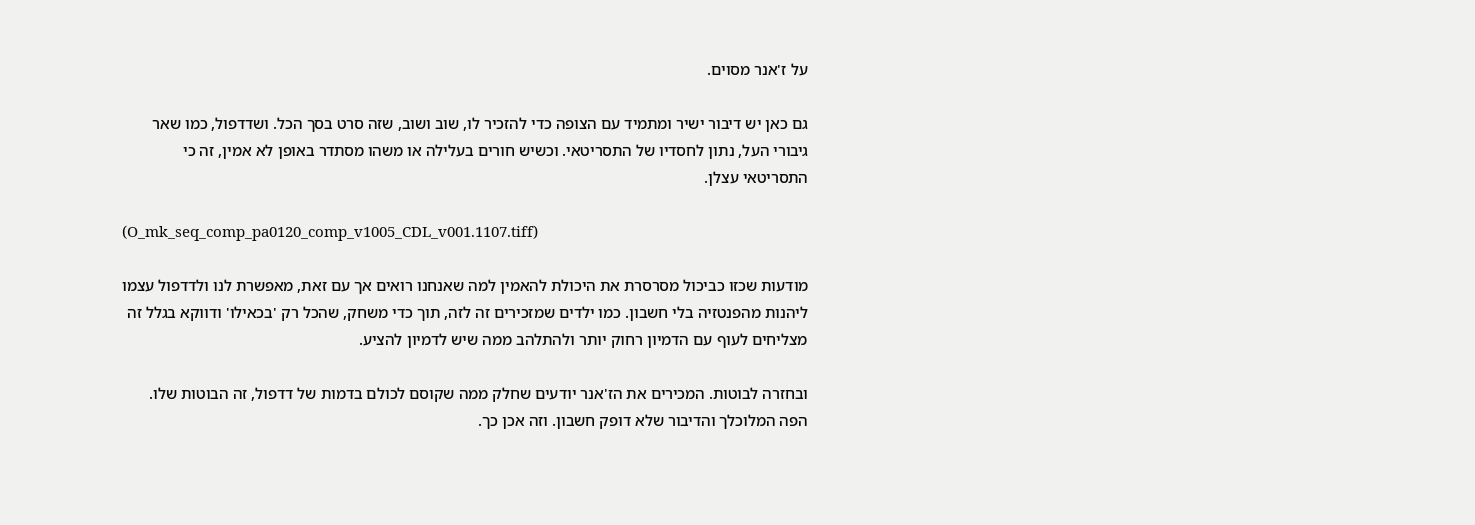על ז'אנר מסוים.

גם כאן יש דיבור ישיר ומתמיד עם הצופה כדי להזכיר לו, שוב ושוב, שזה סרט בסך הכל. ושדדפול, כמו שאר גיבורי העל, נתון לחסדיו של התסריטאי. וכשיש חורים בעלילה או משהו מסתדר באופן לא אמין, זה כי התסריטאי עצלן.

(O_mk_seq_comp_pa0120_comp_v1005_CDL_v001.1107.tiff)

מודעות שכזו כביכול מסרסרת את היכולת להאמין למה שאנחנו רואים אך עם זאת, מאפשרת לנו ולדדפול עצמו ליהנות מהפנטזיה בלי חשבון. כמו ילדים שמזכירים זה לזה, תוך כדי משחק, שהכל רק 'בכאילו' ודווקא בגלל זה מצליחים לעוף עם הדמיון רחוק יותר ולהתלהב ממה שיש לדמיון להציע.

ובחזרה לבוטות. המכירים את הז'אנר יודעים שחלק ממה שקוסם לכולם בדמות של דדפול, זה הבוטות שלו. הפה המלוכלך והדיבור שלא דופק חשבון. וזה אכן כך.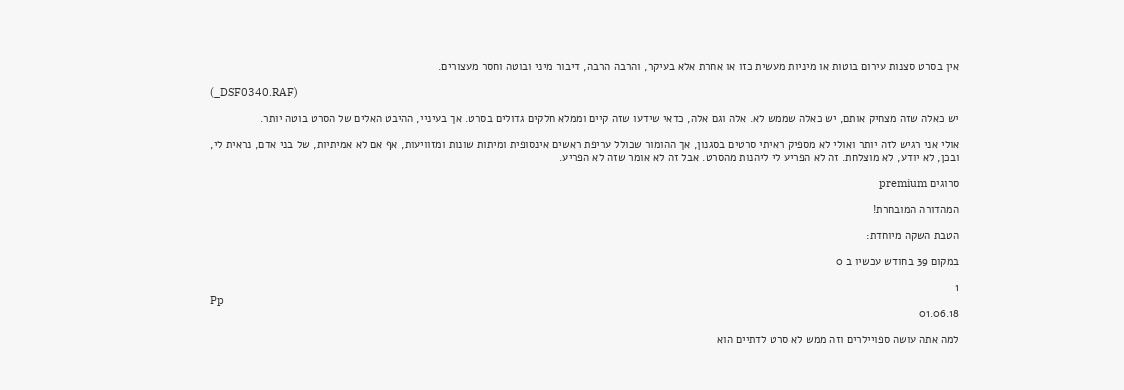אין בסרט סצנות עירום בוטות או מיניות מעשית כזו או אחרת אלא בעיקר, והרבה הרבה, דיבור מיני ובוטה וחסר מעצורים.

(_DSF0340.RAF)

יש כאלה שזה מצחיק אותם, יש כאלה שממש לא. אלה וגם אלה, כדאי שידעו שזה קיים וממלא חלקים גדולים בסרט. אך בעיניי, ההיבט האלים של הסרט בוטה יותר.

אולי אני רגיש לזה יותר ואולי לא מספיק ראיתי סרטים בסגנון, אך ההומור שכולל עריפת ראשים אינסופית ומיתות שונות ומזוויעות, אף אם לא אמיתיות, של בני אדם, נראית לי, ובכן, לא יודע, לא מוצלחת. זה לא הפריע לי ליהנות מהסרט. אבל זה לא אומר שזה לא הפריע.

סרוגים premium

המהדורה המובחרת!

הטבת השקה מיוחדת:

במקום 39 בחודש עכשיו ב 0

1
Pp
01.06.18

למה אתה עושה ספויילרים וזה ממש לא סרט לדתיים הוא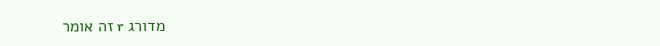מדורג r זה אומר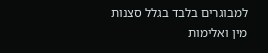למבוגרים בלבד בגלל סצנות מין ואלימות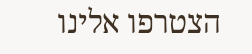הצטרפו אלינו